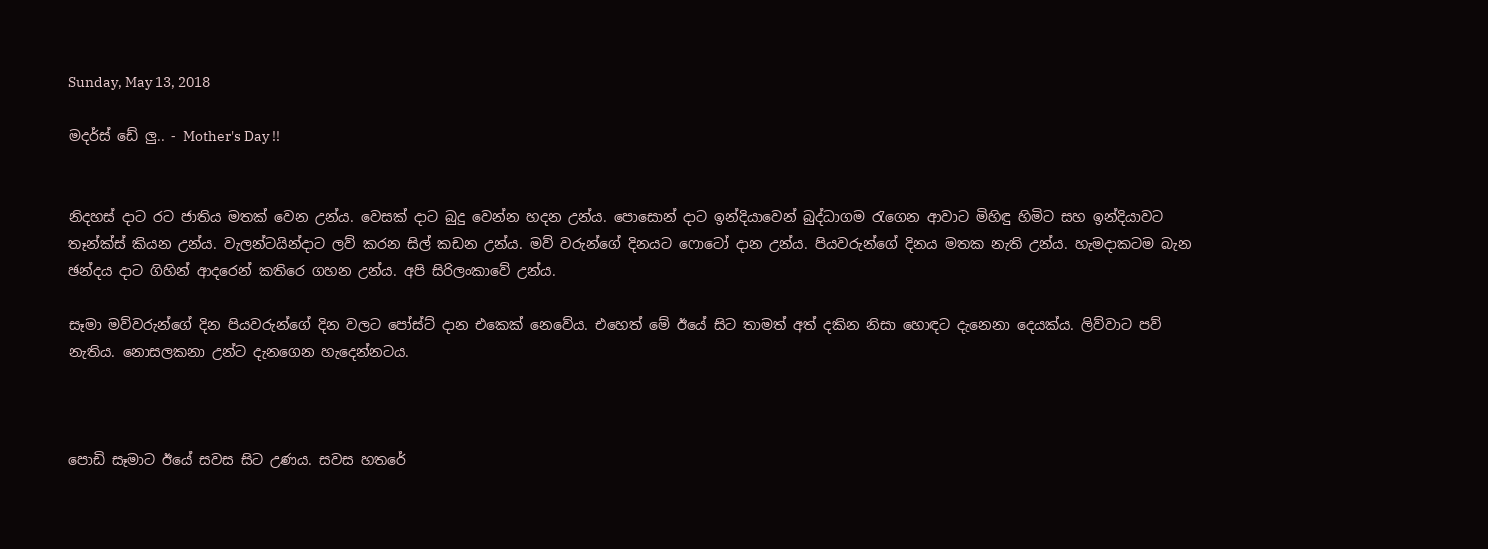Sunday, May 13, 2018

මදර්ස් ඩේ ලු.. - Mother's Day !!


නිදහස් දාට රට ජාතිය මතක් වෙන උන්ය. වෙසක් දාට බුදු වෙන්න හදන උන්ය. පොසොන් දාට ඉන්දියාවෙන් බුද්ධාගම රැගෙන ආවාට මිහිඳු හිමිට සහ ඉන්දියාවට තෑන්ක්ස් කියන උන්ය. වැලන්ටයින්දාට ලව් කරන සිල් කඩන උන්ය. මව් වරුන්ගේ දිනයට ෆොටෝ දාන උන්ය. පියවරුන්ගේ දිනය මතක නැති උන්ය. හැමදාකටම බැන ඡන්දය දාට ගිහින් ආදරෙන් කතිරෙ ගහන උන්ය. අපි සිරිලංකාවේ උන්ය.

සෑමා මව්වරුන්ගේ දින පියවරුන්ගේ දින වලට පෝස්ට් දාන එකෙක් නෙවේය. එහෙත් මේ ඊයේ සිට තාමත් අත් දකින නිසා හොඳට දැනෙනා දෙයක්ය. ලිව්වාට පව් නැතිය. නොසලකනා උන්ට දැනගෙන හැදෙන්නටය.



පොඩි සෑමාට ඊයේ සවස සිට උණය. සවස හතරේ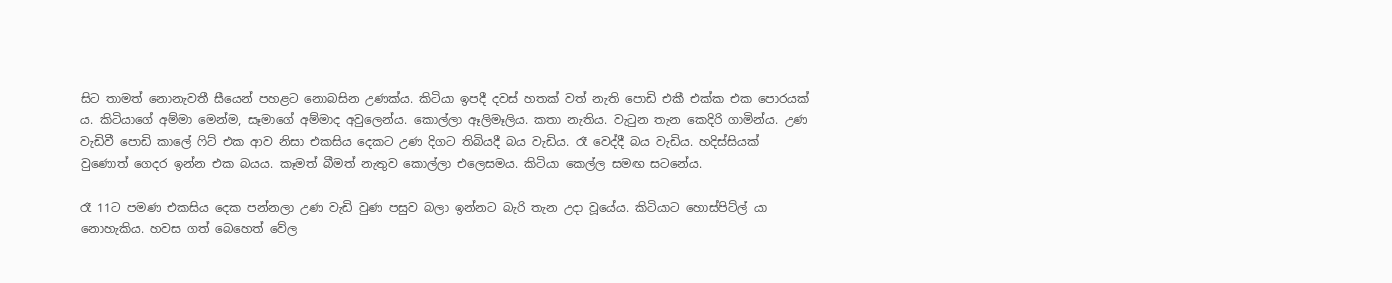සිට තාමත් නොනැවතී සීයෙන් පහළට නොබසින උණක්ය. කිටියා ඉපදී දවස් හතක් වත් නැති පොඩි එකී එක්ක එක පොරයක් ය. කිටියාගේ අම්මා මෙන්ම, සෑමාගේ අම්මාද අවුලෙන්ය. කොල්ලා ඈලිමෑලිය. කතා නැතිය. වැටුන තැන කෙදිරි ගාමින්ය. උණ වැඩිවී පොඩි කාලේ ෆිට් එක ආව නිසා එකසිය දෙකට උණ දිගට තිබියදී බය වැඩිය. රෑ වෙද්දී බය වැඩිය. හදිස්සියක් වුණොත් ගෙදර ඉන්න එක බයය. කෑමත් බීමත් නැතුව කොල්ලා එලෙසමය. කිටියා කෙල්ල සමඟ සටනේය.

රෑ 11ට පමණ එකසිය දෙක පන්නලා උණ වැඩි වුණ පසුව බලා ඉන්නට බැරි තැන උදා වූයේය. කිටියාට හොස්පිට්ල් යා නොහැකිය. හවස ගත් බෙහෙත් වේල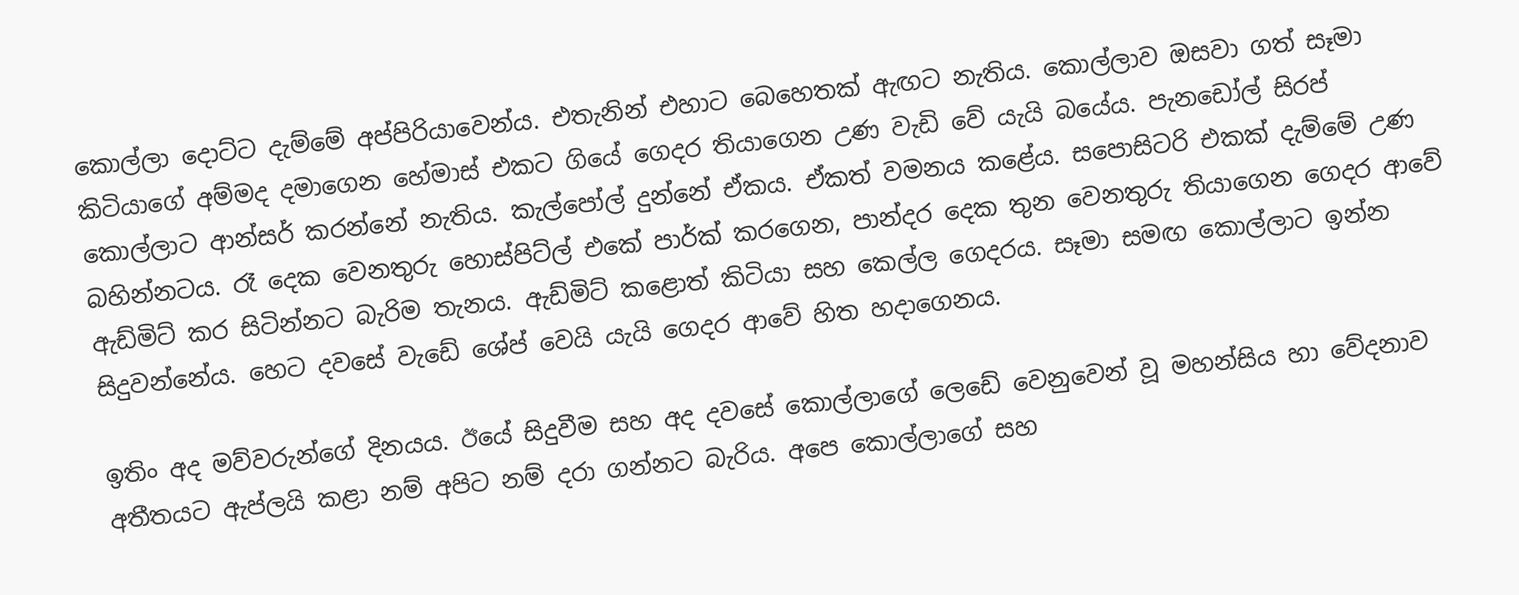කොල්ලා දොට්ට දැම්මේ අප්පිරියාවෙන්ය. එතැනින් එහාට බෙහෙතක් ඇඟට නැතිය. කොල්ලාව ඔසවා ගත් සෑමා කිටියාගේ අම්මද දමාගෙන හේමාස් එකට ගියේ ගෙදර තියාගෙන උණ වැඩි වේ යැයි බයේය. පැනඩෝල් සිරප් කොල්ලාට ආන්සර් කරන්නේ නැතිය. කැල්පෝල් දුන්නේ ඒකය. ඒකත් වමනය කළේය. සපොසිටරි එකක් දැම්මේ උණ බහින්නටය. රෑ දෙක වෙනතුරු හොස්පිට්ල් එකේ පාර්ක් කරගෙන, පාන්දර දෙක තුන වෙනතුරු තියාගෙන ගෙදර ආවේ ඇඩ්මිට් කර සිටින්නට බැරිම තැනය. ඇඩ්මිට් කළොත් කිටියා සහ කෙල්ල ගෙදරය. සෑමා සමඟ කොල්ලාට ඉන්න සිදුවන්නේය. හෙට දවසේ වැඩේ ශේප් වෙයි යැයි ගෙදර ආවේ හිත හදාගෙනය.

ඉතිං අද මව්වරුන්ගේ දිනයය. ඊයේ සිදුවීම සහ අද දවසේ කොල්ලාගේ ලෙඩේ වෙනුවෙන් වූ මහන්සිය හා වේදනාව අතීතයට ඇප්ලයි කළා නම් අපිට නම් දරා ගන්නට බැරිය. අපෙ කොල්ලාගේ සහ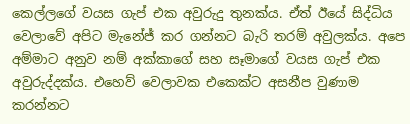කෙල්ලගේ වයස ගැප් එක අවුරුදු තුනක්ය. ඒත් ඊයේ සිද්ධිය වෙලාවේ අපිට මැනේජ් කර ගන්නට බැරි තරම් අවුලක්ය. අපෙ අම්මාට අනුව නම් අක්කාගේ සහ සෑමාගේ වයස ගැප් එක අවුරුද්දක්ය. එහෙව් වෙලාවක එකෙක්ට අසනීප වුණාම කරන්නට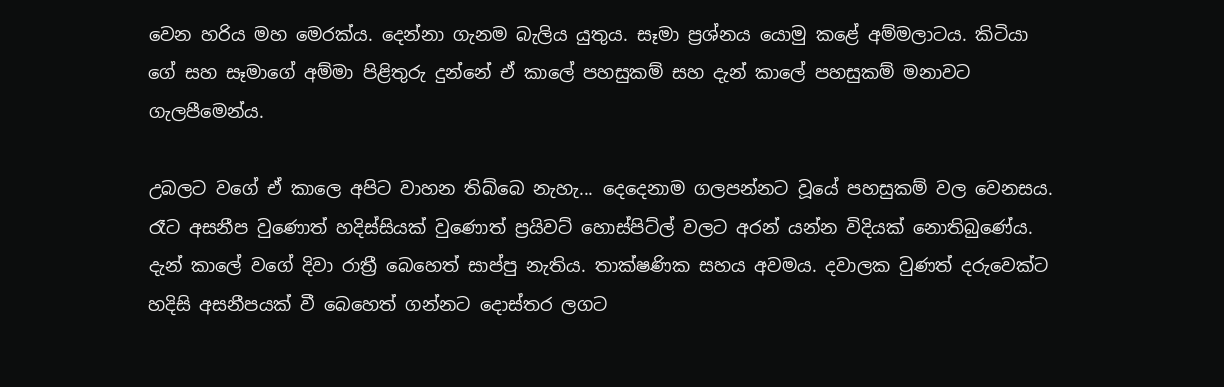වෙන හරිය මහ මෙරක්ය. දෙන්නා ගැනම බැලිය යුතුය. සෑමා ප්‍රශ්නය යොමු කළේ අම්මලාටය. කිටියා ගේ සහ සෑමාගේ අම්මා පිළිතුරු දුන්නේ ඒ කාලේ පහසුකම් සහ දැන් කාලේ පහසුකම් මනාවට ගැලපීමෙන්ය.

උබලට වගේ ඒ කාලෙ අපිට වාහන තිබ්බෙ නැහැ... දෙදෙනාම ගලපන්නට වූයේ පහසුකම් වල වෙනසය. රෑට අසනීප වුණොත් හදිස්සියක් වුණොත් ප්‍රයිවට් හොස්පිට්ල් වලට අරන් යන්න විදියක් නොතිබුණේය. දැන් කාලේ වගේ දිවා රාත්‍රී බෙහෙත් සාප්පු නැතිය. තාක්ෂණික සහය අවමය. දවාලක වුණත් දරුවෙක්ට හදිසි අසනීපයක් වී බෙහෙත් ගන්නට දොස්තර ලගට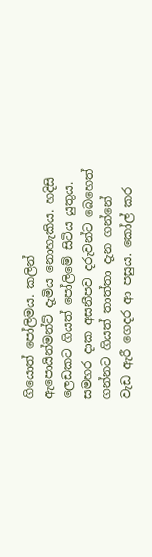ගියොත් පෝලිමය. කලින් ඇපොයින්මන්ට් දැමිය නොහැකිය. හදිසි ලෙඩකට ගියත් පෝලිමේ සිටිය යුතුය. සමහර දාක අසනීපව දරුවන්ට බෙහෙත් ගන්නට ගියත් තාත්තා දැන ගන්නේ වැඩ ඇරී ගෙදර ආ පසුය. කෝල් කර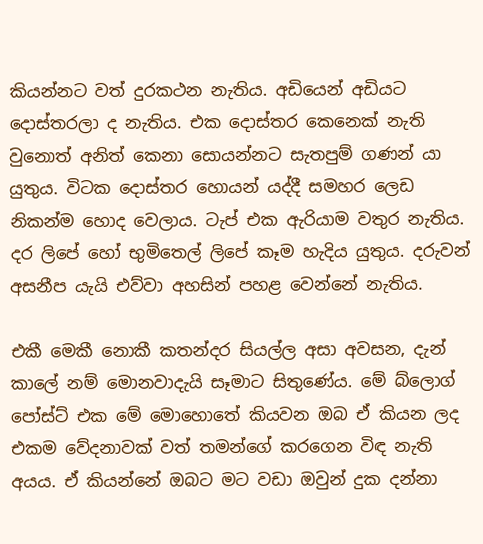කියන්නට වත් දුරකථන නැතිය. අඩියෙන් අඩියට දොස්තරලා ද නැතිය. එක දොස්තර කෙනෙක් නැති වුනොත් අනිත් කෙනා සොයන්නට සැතපුම් ගණන් යා යුතුය. විටක දොස්තර හොයන් යද්දී සමහර ලෙඩ නිකන්ම හොද වෙලාය. ටැප් එක ඇරියාම වතුර නැතිය. දර ලිපේ හෝ භුමිතෙල් ලිපේ කෑම හැදිය යුතුය. දරුවන් අසනීප යැයි එව්වා අහසින් පහළ වෙන්නේ නැතිය.

එකී මෙකී නොකී කතන්දර සියල්ල අසා අවසන, දැන් කාලේ නම් මොනවාදැයි සෑමාට සිතුණේය. මේ බ්ලොග් පෝස්ට් එක මේ මොහොතේ කියවන ඔබ ඒ කියන ලද එකම වේදනාවක් වත් තමන්ගේ කරගෙන විඳ නැති අයය. ඒ කියන්නේ ඔබට මට වඩා ඔවුන් දුක දන්නා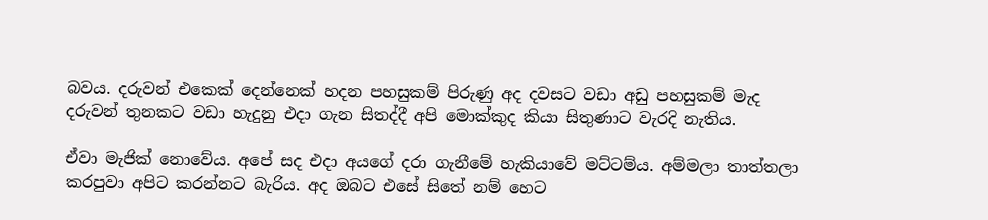බවය. දරුවන් එකෙක් දෙන්නෙක් හදන පහසුකම් පිරුණු අද දවසට වඩා අඩු පහසුකම් මැද දරුවන් තුනකට වඩා හැදුනු එදා ගැන සිතද්දී අපි මොක්කුද කියා සිතුණාට වැරදි නැතිය.

ඒවා මැජික් නොවේය. අපේ සද එදා අයගේ දරා ගැනීමේ හැකියාවේ මට්ටම්ය. අම්මලා තාත්තලා කරපුවා අපිට කරන්නට බැරිය. අද ඔබට එසේ සිතේ නම් හෙට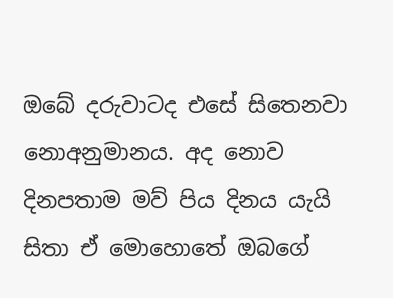ඔබේ දරුවාටද එසේ සිතෙනවා නොඅනුමානය. අද නොව දිනපතාම මව් පිය දිනය යැයි සිතා ඒ මොහොතේ ඔබගේ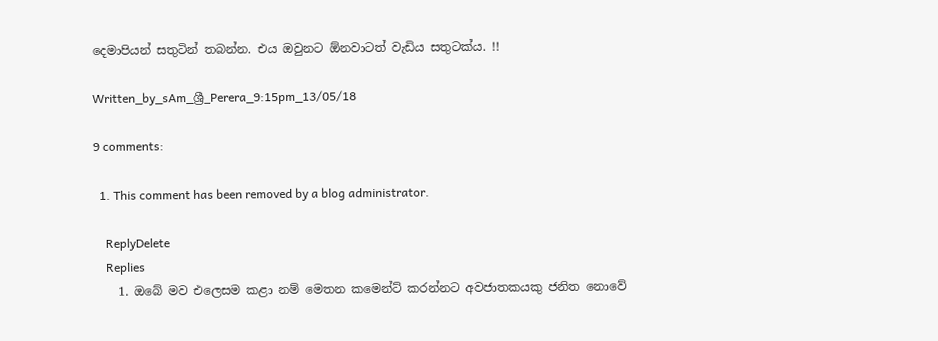දෙමාපියන් සතුටින් තබන්න. එය ඔවුනට ඕනවාටත් වැඩිය සතුටක්ය. !!

Written_by_sAm_ශ්‍රී_Perera_9:15pm_13/05/18

9 comments:

  1. This comment has been removed by a blog administrator.

    ReplyDelete
    Replies
    1. ඔබේ මව එලෙසම කළා නම් මෙතන කමෙන්ට් කරන්නට අවජාතකයකු ජනිත නොවේ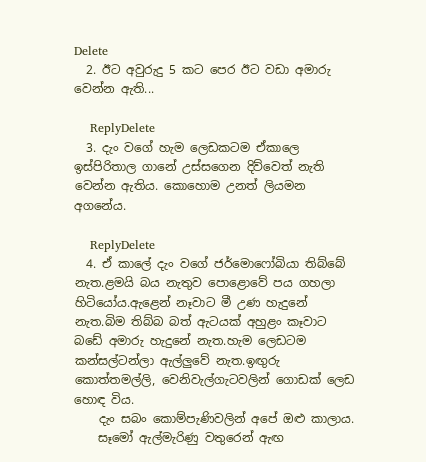Delete
  2. ඊට අවුරුදු 5 කට පෙර ඊට වඩා අමාරු වෙන්න ඇති...

    ReplyDelete
  3. දැං වගේ හැම ලෙඩකටම ඒකාලෙ ඉස්පිරිතාල ගානේ උස්සගෙන දිව්වෙත් නැති වෙන්න ඇතිය. කොහොම උනත් ලියමන අගනේය.

    ReplyDelete
  4. ඒ කාලේ දැං වගේ ජර්මොෆෝබියා තිබ්බේ නැත.ළමයි බය නැතුව පොළොවේ පය ගහලා හිටියෝය.ඇළෙන් නෑවාට මී උණ හැදුනේ නැත.බිම තිබ්බ බත් ඇටයක් අහුළං කෑවාට බඩේ අමාරු හැදුනේ නැත.හැම ලෙඩටම කන්සල්ටන්ලා ඇල්ලුවේ නැත.ඉඟුරු කොත්තමල්ලි, වෙනිවැල්ගැටවලින් ගොඩක් ලෙඩ හොඳ විය.
    දැං සබං කොම්පැණිවලින් අපේ ඔළු කාලාය.
    සෑමෝ ඇල්මැරිණු වතුරෙන් ඇඟ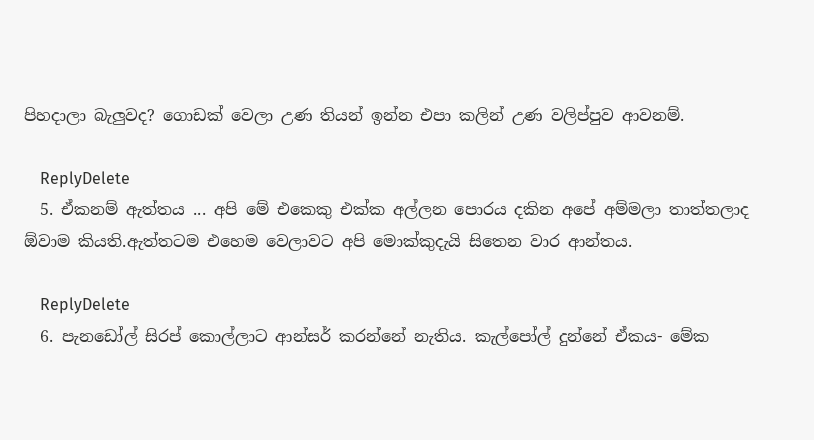පිහදාලා බැලුවද? ගොඩක් වෙලා උණ තියන් ඉන්න එපා කලින් උණ වලිප්පුව ආවනම්.

    ReplyDelete
  5. ඒකනම් ඇත්තය ... අපි මේ එකෙකු එක්ක අල්ලන පොරය දකින අපේ අම්මලා තාත්තලාද ඕවාම කියති.ඇත්තටම එහෙම වෙලාවට අපි මොක්කුදැයි සිතෙන වාර ආන්තය.

    ReplyDelete
  6. පැනඩෝල් සිරප් කොල්ලාට ආන්සර් කරන්නේ නැතිය. කැල්පෝල් දුන්නේ ඒකය- මේක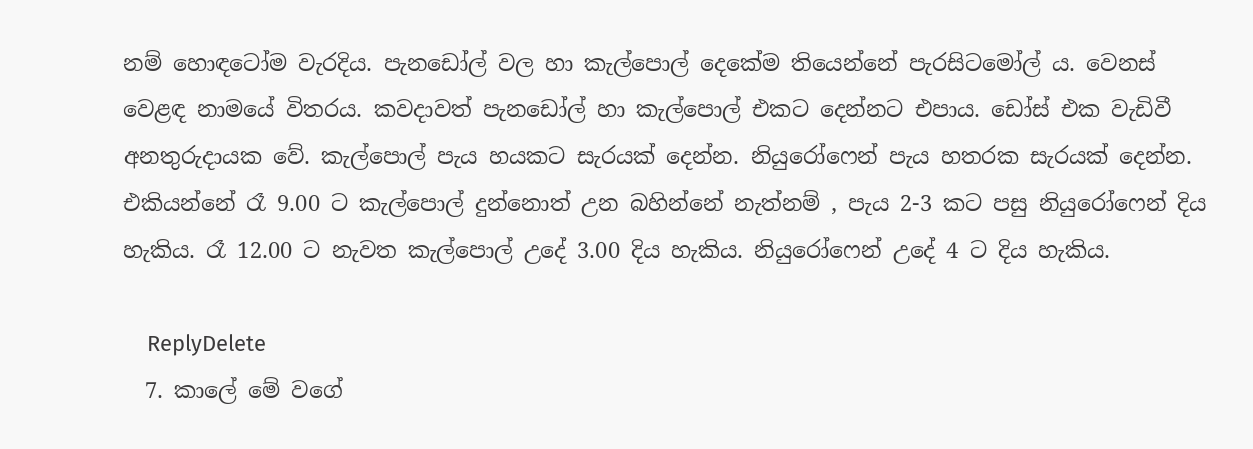නම් හොඳටෝම වැරදිය. පැනඩෝල් වල හා කැල්පොල් දෙකේම තියෙන්නේ පැරසිටමෝල් ය. වෙනස් වෙළඳ නාමයේ විතරය. කවදාවත් පැනඩෝල් හා කැල්පොල් එකට දෙන්නට එපාය. ඩෝස් එක වැඩිවී අනතුරුදායක වේ. කැල්පොල් පැය හයකට සැරයක් දෙන්න. නියුරෝෆෙන් පැය හතරක සැරයක් දෙන්න. එකියන්නේ රෑ 9.00 ට කැල්පොල් දුන්නොත් උන බහින්නේ නැත්නම් , පැය 2-3 කට පසු නියුරෝෆෙන් දිය හැකිය. රෑ 12.00 ට නැවත කැල්පොල් උදේ 3.00 දිය හැකිය. නියුරෝෆෙන් උදේ 4 ට දිය හැකිය.

    ReplyDelete
  7. කාලේ මේ වගේ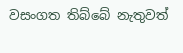වසංගත තිබ්බේ නැතුවත්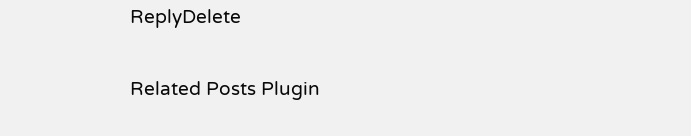ReplyDelete

Related Posts Plugin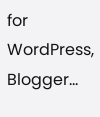for WordPress, Blogger...